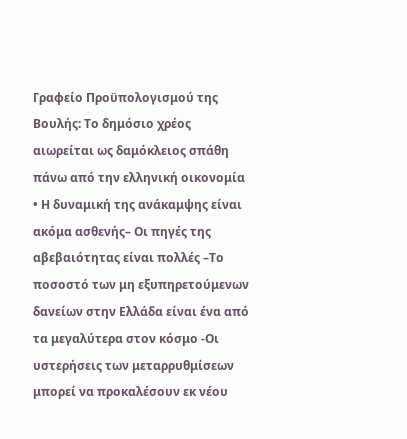Γραφείο Προϋπολογισμού της Βουλής: Το δημόσιο χρέος αιωρείται ως δαμόκλειος σπάθη πάνω από την ελληνική οικονομία
• Η δυναμική της ανάκαμψης είναι ακόμα ασθενής– Οι πηγές της αβεβαιότητας είναι πολλές –Το ποσοστό των μη εξυπηρετούμενων δανείων στην Ελλάδα είναι ένα από τα μεγαλύτερα στον κόσμο -Οι υστερήσεις των μεταρρυθμίσεων μπορεί να προκαλέσουν εκ νέου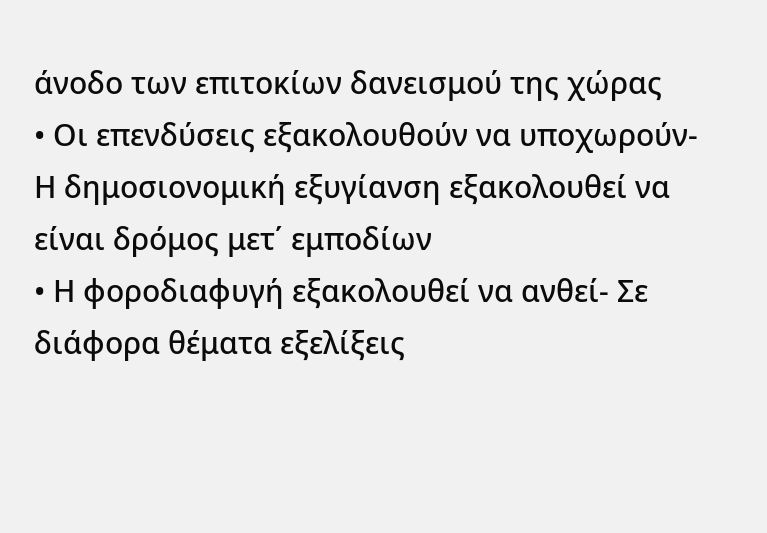άνοδο των επιτοκίων δανεισμού της χώρας
• Οι επενδύσεις εξακολουθούν να υποχωρούν- Η δημοσιονομική εξυγίανση εξακολουθεί να είναι δρόμος μετ΄ εμποδίων
• Η φοροδιαφυγή εξακολουθεί να ανθεί- Σε διάφορα θέματα εξελίξεις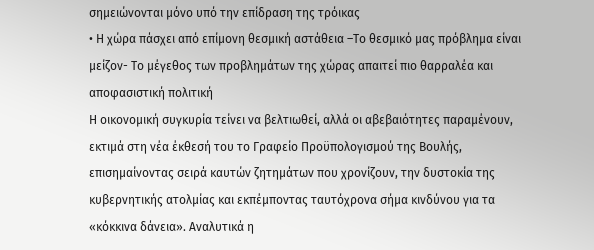σημειώνονται μόνο υπό την επίδραση της τρόικας
• Η χώρα πάσχει από επίμονη θεσμική αστάθεια –Το θεσμικό μας πρόβλημα είναι μείζον- Το μέγεθος των προβλημάτων της χώρας απαιτεί πιο θαρραλέα και αποφασιστική πολιτική
Η οικονομική συγκυρία τείνει να βελτιωθεί, αλλά οι αβεβαιότητες παραμένουν, εκτιμά στη νέα έκθεσή του το Γραφείο Προϋπολογισμού της Βουλής, επισημαίνοντας σειρά καυτών ζητημάτων που χρονίζουν, την δυστοκία της κυβερνητικής ατολμίας και εκπέμποντας ταυτόχρονα σήμα κινδύνου για τα «κόκκινα δάνεια». Αναλυτικά η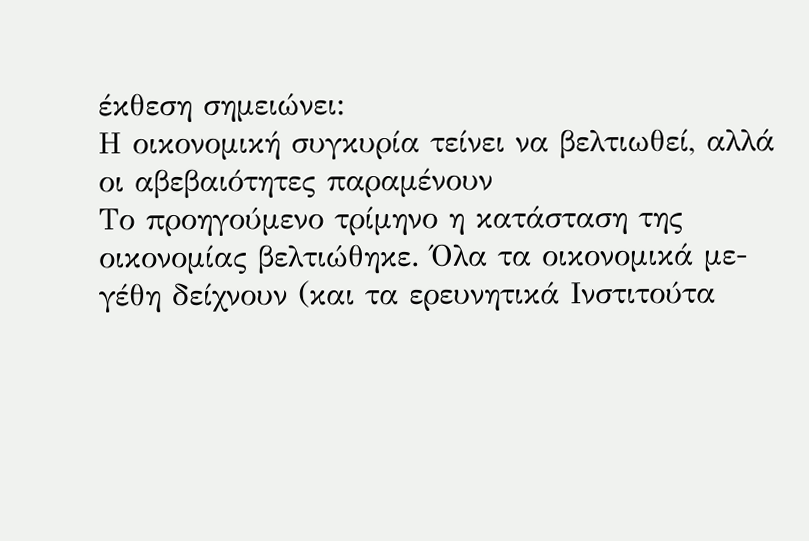έκθεση σημειώνει:
Η οικονομική συγκυρία τείνει να βελτιωθεί, αλλά οι αβεβαιότητες παραμένουν
Το προηγούμενο τρίμηνο η κατάσταση της οικονομίας βελτιώθηκε. Όλα τα οικονομικά με-γέθη δείχνουν (και τα ερευνητικά Ινστιτούτα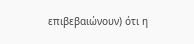επιβεβαιώνουν) ότι η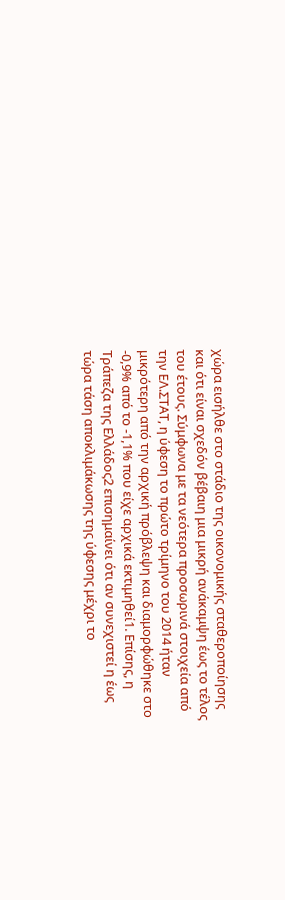χώρα εισήλθε στο στάδιο της οικονομικής σταθεροποίησης και ότι είναι σχεδόν βέβαιη μια μικρή ανάκαμψη έως το τέλος του έτους. Σύμφωνα με τα νεότερα προσωρινά στοιχεία από την ΕΛ.ΣΤΑΤ, η ύφεση το πρώτο τρίμηνο του 2014 ήταν μικρότερη από την αρχική πρόβλεψη και διαμορφώθηκε στο -0,9% από το -1,1% που είχε αρχικά εκτιμηθεί1. Επίσης, η Τράπεζα της Ελλάδος2 επισημαίνει ότι αν συνεχιστεί η έως τώρα τάση αποκλιμάκωσης της ύφεσης μέχρι το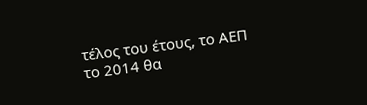τέλος του έτους, το ΑΕΠ το 2014 θα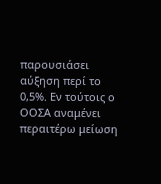παρουσιάσει αύξηση περί το 0,5%. Εν τούτοις ο ΟΟΣΑ αναμένει περαιτέρω μείωση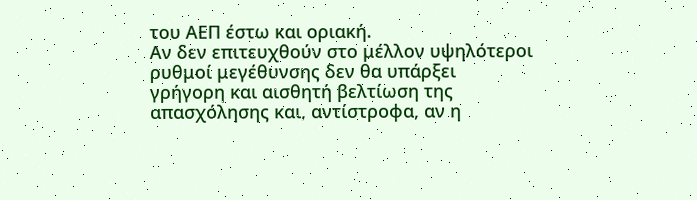του ΑΕΠ έστω και οριακή.
Αν δεν επιτευχθούν στο μέλλον υψηλότεροι ρυθμοί μεγέθυνσης δεν θα υπάρξει γρήγορη και αισθητή βελτίωση της απασχόλησης και, αντίστροφα, αν η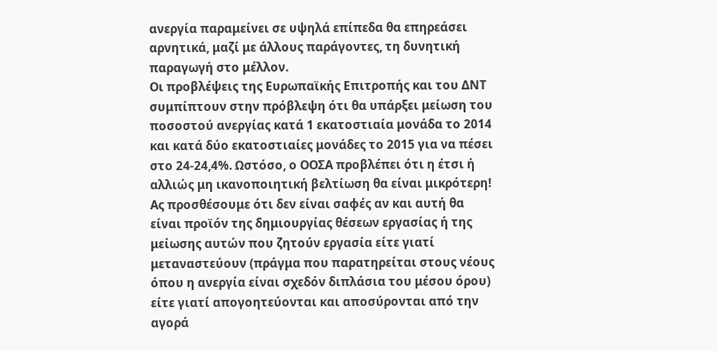ανεργία παραμείνει σε υψηλά επίπεδα θα επηρεάσει αρνητικά, μαζί με άλλους παράγοντες, τη δυνητική παραγωγή στο μέλλον.
Οι προβλέψεις της Ευρωπαϊκής Επιτροπής και του ΔΝΤ συμπίπτουν στην πρόβλεψη ότι θα υπάρξει μείωση του ποσοστού ανεργίας κατά 1 εκατοστιαία μονάδα το 2014 και κατά δύο εκατοστιαίες μονάδες το 2015 για να πέσει στο 24-24,4%. Ωστόσο, ο ΟΟΣΑ προβλέπει ότι η έτσι ή αλλιώς μη ικανοποιητική βελτίωση θα είναι μικρότερη! Ας προσθέσουμε ότι δεν είναι σαφές αν και αυτή θα είναι προϊόν της δημιουργίας θέσεων εργασίας ή της μείωσης αυτών που ζητούν εργασία είτε γιατί μεταναστεύουν (πράγμα που παρατηρείται στους νέους όπου η ανεργία είναι σχεδόν διπλάσια του μέσου όρου) είτε γιατί απογοητεύονται και αποσύρονται από την αγορά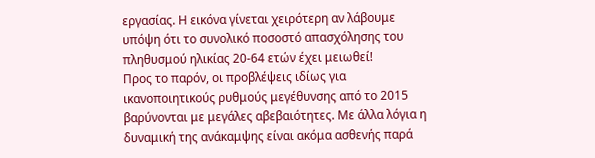εργασίας. Η εικόνα γίνεται χειρότερη αν λάβουμε υπόψη ότι το συνολικό ποσοστό απασχόλησης του πληθυσμού ηλικίας 20-64 ετών έχει μειωθεί!
Προς το παρόν, οι προβλέψεις ιδίως για ικανοποιητικούς ρυθμούς μεγέθυνσης από το 2015 βαρύνονται με μεγάλες αβεβαιότητες. Με άλλα λόγια η δυναμική της ανάκαμψης είναι ακόμα ασθενής παρά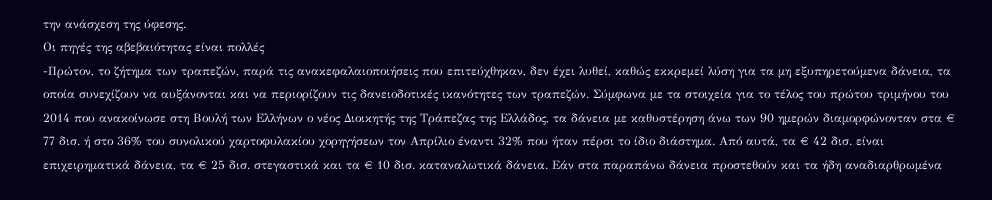την ανάσχεση της ύφεσης.
Οι πηγές της αβεβαιότητας είναι πολλές
-Πρώτον, το ζήτημα των τραπεζών, παρά τις ανακεφαλαιοποιήσεις που επιτεύχθηκαν, δεν έχει λυθεί, καθώς εκκρεμεί λύση για τα μη εξυπηρετούμενα δάνεια, τα οποία συνεχίζουν να αυξάνονται και να περιορίζουν τις δανειοδοτικές ικανότητες των τραπεζών. Σύμφωνα με τα στοιχεία για το τέλος του πρώτου τριμήνου του 2014 που ανακοίνωσε στη Βουλή των Ελλήνων ο νέος Διοικητής της Τράπεζας της Ελλάδος, τα δάνεια με καθυστέρηση άνω των 90 ημερών διαμορφώνονταν στα € 77 δισ. ή στο 36% του συνολικού χαρτοφυλακίου χορηγήσεων τον Απρίλιο έναντι 32% που ήταν πέρσι το ίδιο διάστημα. Από αυτά, τα € 42 δισ. είναι επιχειρηματικά δάνεια, τα € 25 δισ. στεγαστικά και τα € 10 δισ. καταναλωτικά δάνεια. Εάν στα παραπάνω δάνεια προστεθούν και τα ήδη αναδιαρθρωμένα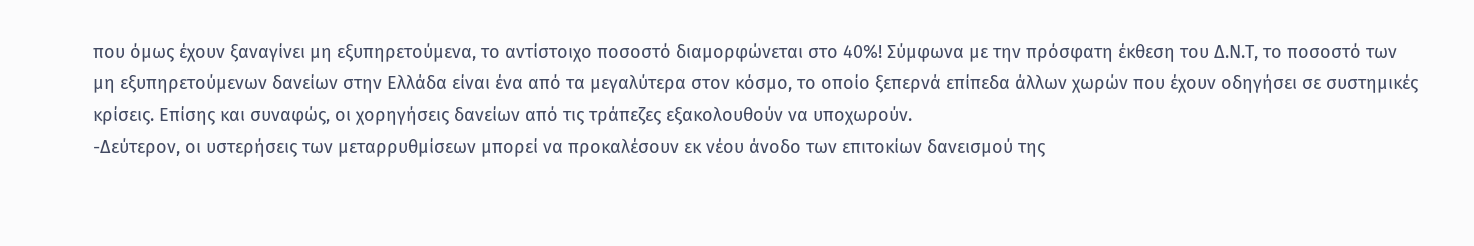που όμως έχουν ξαναγίνει μη εξυπηρετούμενα, το αντίστοιχο ποσοστό διαμορφώνεται στο 40%! Σύμφωνα με την πρόσφατη έκθεση του Δ.Ν.Τ, το ποσοστό των μη εξυπηρετούμενων δανείων στην Ελλάδα είναι ένα από τα μεγαλύτερα στον κόσμο, το οποίο ξεπερνά επίπεδα άλλων χωρών που έχουν οδηγήσει σε συστημικές κρίσεις. Επίσης και συναφώς, οι χορηγήσεις δανείων από τις τράπεζες εξακολουθούν να υποχωρούν.
-Δεύτερον, οι υστερήσεις των μεταρρυθμίσεων μπορεί να προκαλέσουν εκ νέου άνοδο των επιτοκίων δανεισμού της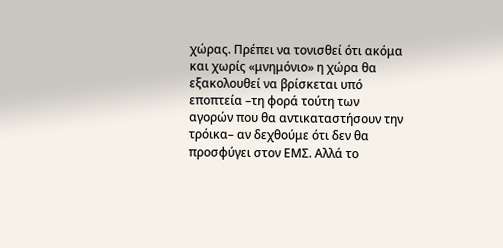χώρας. Πρέπει να τονισθεί ότι ακόμα και χωρίς «μνημόνιο» η χώρα θα εξακολουθεί να βρίσκεται υπό εποπτεία –τη φορά τούτη των αγορών που θα αντικαταστήσουν την τρόικα– αν δεχθούμε ότι δεν θα προσφύγει στον ΕΜΣ. Αλλά το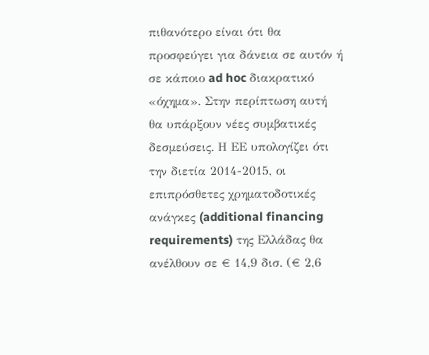πιθανότερο είναι ότι θα προσφεύγει για δάνεια σε αυτόν ή σε κάποιο ad hoc διακρατικό «όχημα». Στην περίπτωση αυτή θα υπάρξουν νέες συμβατικές δεσμεύσεις. Η ΕΕ υπολογίζει ότι την διετία 2014-2015, οι επιπρόσθετες χρηματοδοτικές ανάγκες (additional financing requirements) της Ελλάδας θα ανέλθουν σε € 14,9 δισ. (€ 2,6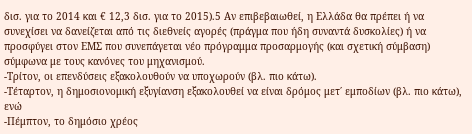δισ. για το 2014 και € 12,3 δισ. για το 2015).5 Αν επιβεβαιωθεί, η Ελλάδα θα πρέπει ή να συνεχίσει να δανείζεται από τις διεθνείς αγορές (πράγμα που ήδη συναντά δυσκολίες) ή να προσφύγει στον ΕΜΣ που συνεπάγεται νέο πρόγραμμα προσαρμογής (και σχετική σύμβαση) σύμφωνα με τους κανόνες του μηχανισμού.
-Τρίτον, οι επενδύσεις εξακολουθούν να υποχωρούν (βλ. πιο κάτω).
-Τέταρτον, η δημοσιονομική εξυγίανση εξακολουθεί να είναι δρόμος μετ΄ εμποδίων (βλ. πιο κάτω), ενώ
-Πέμπτον, το δημόσιο χρέος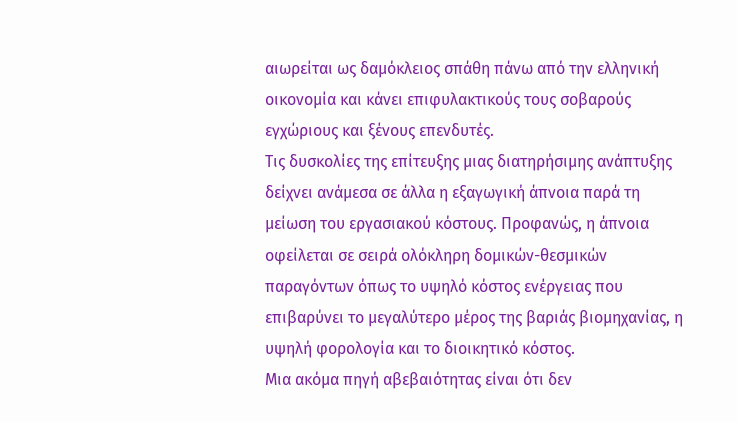αιωρείται ως δαμόκλειος σπάθη πάνω από την ελληνική οικονομία και κάνει επιφυλακτικούς τους σοβαρούς εγχώριους και ξένους επενδυτές.
Τις δυσκολίες της επίτευξης μιας διατηρήσιμης ανάπτυξης δείχνει ανάμεσα σε άλλα η εξαγωγική άπνοια παρά τη μείωση του εργασιακού κόστους. Προφανώς, η άπνοια οφείλεται σε σειρά ολόκληρη δομικών-θεσμικών παραγόντων όπως το υψηλό κόστος ενέργειας που επιβαρύνει το μεγαλύτερο μέρος της βαριάς βιομηχανίας, η υψηλή φορολογία και το διοικητικό κόστος.
Μια ακόμα πηγή αβεβαιότητας είναι ότι δεν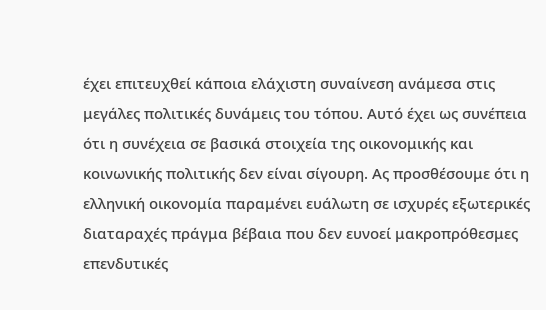έχει επιτευχθεί κάποια ελάχιστη συναίνεση ανάμεσα στις μεγάλες πολιτικές δυνάμεις του τόπου. Αυτό έχει ως συνέπεια ότι η συνέχεια σε βασικά στοιχεία της οικονομικής και κοινωνικής πολιτικής δεν είναι σίγουρη. Ας προσθέσουμε ότι η ελληνική οικονομία παραμένει ευάλωτη σε ισχυρές εξωτερικές διαταραχές πράγμα βέβαια που δεν ευνοεί μακροπρόθεσμες επενδυτικές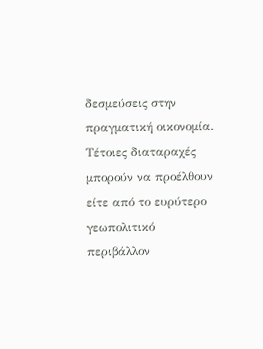δεσμεύσεις στην πραγματική οικονομία. Τέτοιες διαταραχές μπορούν να προέλθουν είτε από το ευρύτερο γεωπολιτικό περιβάλλον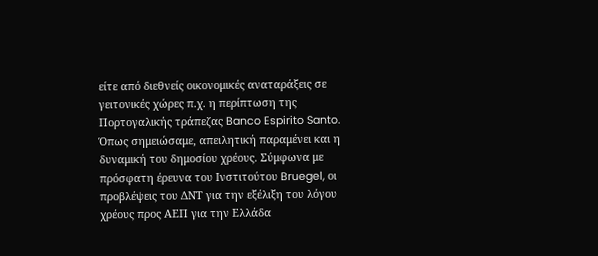είτε από διεθνείς οικονομικές αναταράξεις σε γειτονικές χώρες π.χ. η περίπτωση της Πορτογαλικής τράπεζας Banco Espirito Santo.
Όπως σημειώσαμε, απειλητική παραμένει και η δυναμική του δημοσίου χρέους. Σύμφωνα με πρόσφατη έρευνα του Ινστιτούτου Bruegel, οι προβλέψεις του ΔΝΤ για την εξέλιξη του λόγου χρέους προς ΑΕΠ για την Ελλάδα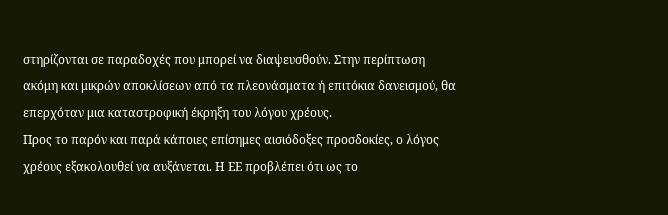στηρίζονται σε παραδοχές που μπορεί να διαψευσθούν. Στην περίπτωση ακόμη και μικρών αποκλίσεων από τα πλεονάσματα ή επιτόκια δανεισμού, θα επερχόταν μια καταστροφική έκρηξη του λόγου χρέους.
Προς το παρόν και παρά κάποιες επίσημες αισιόδοξες προσδοκίες, ο λόγος χρέους εξακολουθεί να αυξάνεται. Η ΕΕ προβλέπει ότι ως το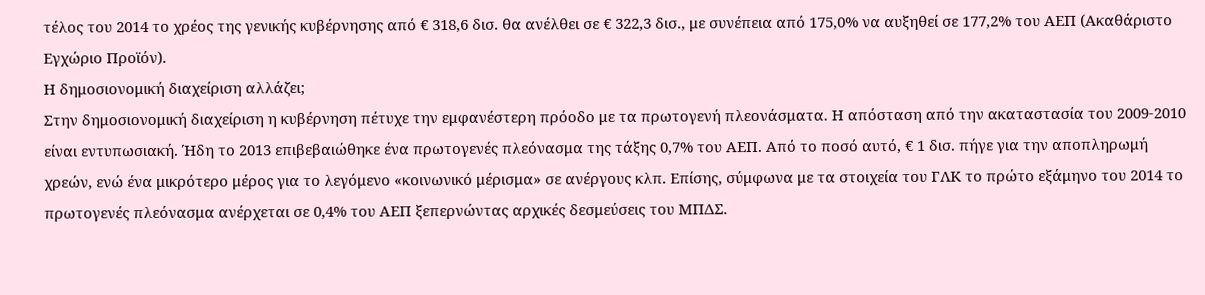τέλος του 2014 το χρέος της γενικής κυβέρνησης από € 318,6 δισ. θα ανέλθει σε € 322,3 δισ., με συνέπεια από 175,0% να αυξηθεί σε 177,2% του ΑΕΠ (Ακαθάριστο Εγχώριο Προϊόν).
Η δημοσιονομική διαχείριση αλλάζει;
Στην δημοσιονομική διαχείριση η κυβέρνηση πέτυχε την εμφανέστερη πρόοδο με τα πρωτογενή πλεονάσματα. Η απόσταση από την ακαταστασία του 2009-2010 είναι εντυπωσιακή. Ήδη το 2013 επιβεβαιώθηκε ένα πρωτογενές πλεόνασμα της τάξης 0,7% του ΑΕΠ. Από το ποσό αυτό, € 1 δισ. πήγε για την αποπληρωμή χρεών, ενώ ένα μικρότερο μέρος για το λεγόμενο «κοινωνικό μέρισμα» σε ανέργους κλπ. Επίσης, σύμφωνα με τα στοιχεία του ΓΛΚ το πρώτο εξάμηνο του 2014 το πρωτογενές πλεόνασμα ανέρχεται σε 0,4% του ΑΕΠ ξεπερνώντας αρχικές δεσμεύσεις του ΜΠΔΣ.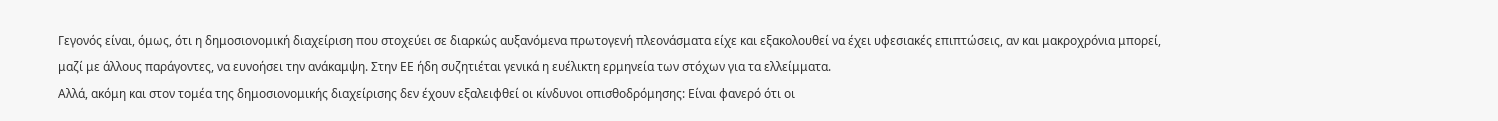Γεγονός είναι, όμως, ότι η δημοσιονομική διαχείριση που στοχεύει σε διαρκώς αυξανόμενα πρωτογενή πλεονάσματα είχε και εξακολουθεί να έχει υφεσιακές επιπτώσεις, αν και μακροχρόνια μπορεί, μαζί με άλλους παράγοντες, να ευνοήσει την ανάκαμψη. Στην ΕΕ ήδη συζητιέται γενικά η ευέλικτη ερμηνεία των στόχων για τα ελλείμματα.
Αλλά, ακόμη και στον τομέα της δημοσιονομικής διαχείρισης δεν έχουν εξαλειφθεί οι κίνδυνοι οπισθοδρόμησης: Είναι φανερό ότι οι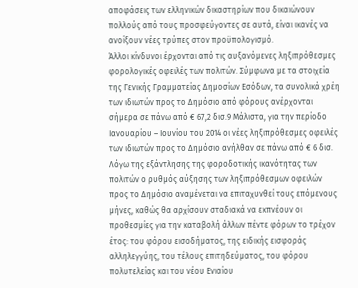αποφάσεις των ελληνικών δικαστηρίων που δικαιώνουν πολλούς από τους προσφεύγοντες σε αυτά, είναι ικανές να ανοίξουν νέες τρύπες στον προϋπολογισμό.
Άλλοι κίνδυνοι έρχονται από τις αυξανόμενες ληξιπρόθεσμες φορολογικές οφειλές των πολιτών. Σύμφωνα με τα στοιχεία της Γενικής Γραμματείας Δημοσίων Εσόδων, τα συνολικά χρέη των ιδιωτών προς το Δημόσιο από φόρους ανέρχονται σήμερα σε πάνω από € 67,2 δισ.9 Μάλιστα, για την περίοδο Ιανουαρίου – Ιουνίου του 2014 οι νέες ληξιπρόθεσμες οφειλές των ιδιωτών προς το Δημόσιο ανήλθαν σε πάνω από € 6 δισ. Λόγω της εξάντλησης της φοροδοτικής ικανότητας των πολιτών ο ρυθμός αύξησης των ληξιπρόθεσμων οφειλών προς το Δημόσιο αναμένεται να επιταχυνθεί τους επόμενους μήνες, καθώς θα αρχίσουν σταδιακά να εκπνέουν οι προθεσμίες για την καταβολή άλλων πέντε φόρων το τρέχον έτος: του φόρου εισοδήματος, της ειδικής εισφοράς αλληλεγγύης, του τέλους επιτηδεύματος, του φόρου πολυτελείας και του νέου Ενιαίου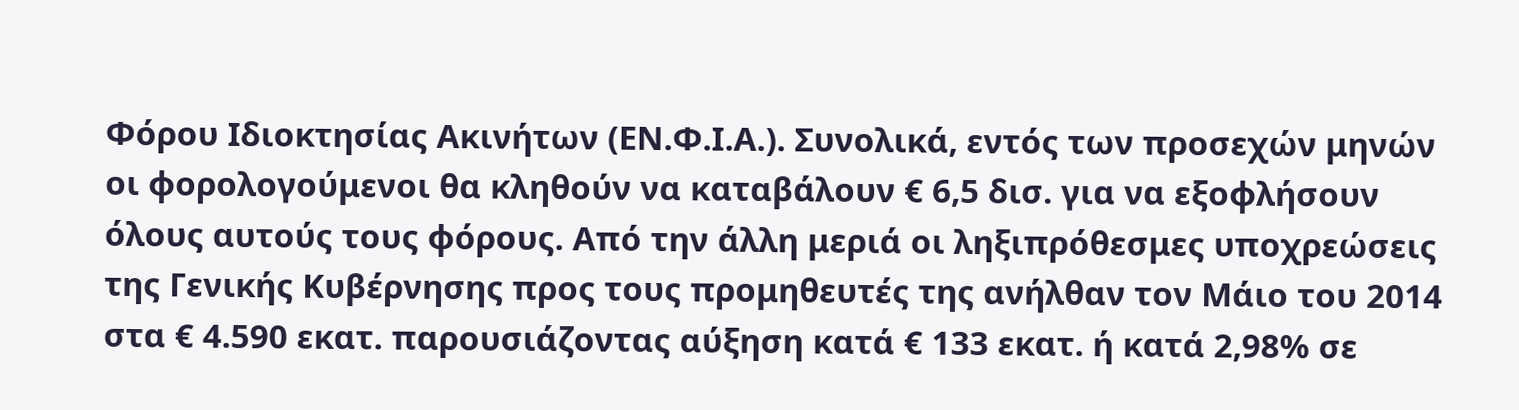Φόρου Ιδιοκτησίας Ακινήτων (ΕΝ.Φ.Ι.Α.). Συνολικά, εντός των προσεχών μηνών οι φορολογούμενοι θα κληθούν να καταβάλουν € 6,5 δισ. για να εξοφλήσουν όλους αυτούς τους φόρους. Από την άλλη μεριά οι ληξιπρόθεσμες υποχρεώσεις της Γενικής Κυβέρνησης προς τους προμηθευτές της ανήλθαν τον Μάιο του 2014 στα € 4.590 εκατ. παρουσιάζοντας αύξηση κατά € 133 εκατ. ή κατά 2,98% σε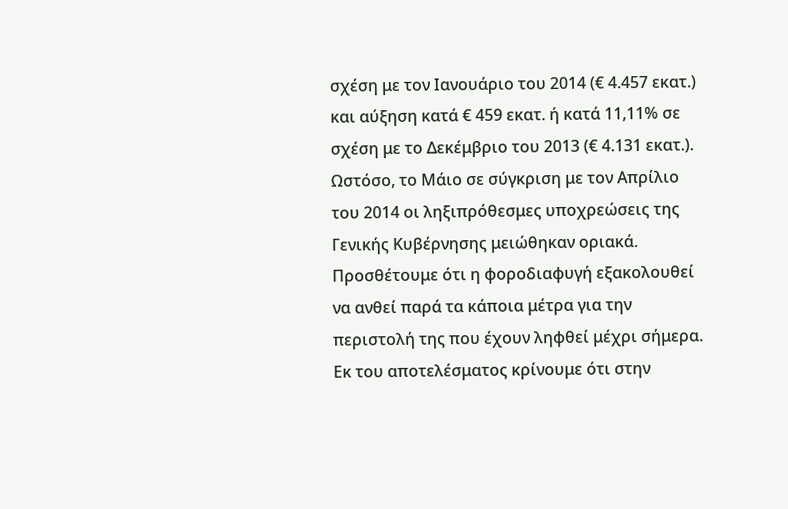σχέση με τον Ιανουάριο του 2014 (€ 4.457 εκατ.) και αύξηση κατά € 459 εκατ. ή κατά 11,11% σε σχέση με το Δεκέμβριο του 2013 (€ 4.131 εκατ.). Ωστόσο, το Μάιο σε σύγκριση με τον Απρίλιο του 2014 οι ληξιπρόθεσμες υποχρεώσεις της Γενικής Κυβέρνησης μειώθηκαν οριακά.
Προσθέτουμε ότι η φοροδιαφυγή εξακολουθεί να ανθεί παρά τα κάποια μέτρα για την περιστολή της που έχουν ληφθεί μέχρι σήμερα. Εκ του αποτελέσματος κρίνουμε ότι στην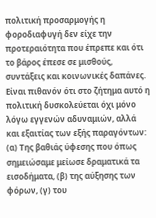πολιτική προσαρμογής η φοροδιαφυγή δεν είχε την προτεραιότητα που έπρεπε και ότι το βάρος έπεσε σε μισθούς, συντάξεις και κοινωνικές δαπάνες. Είναι πιθανόν ότι στο ζήτημα αυτό η πολιτική δυσκολεύεται όχι μόνο λόγω εγγενών αδυναμιών, αλλά και εξαιτίας των εξής παραγόντων: (α) Της βαθιάς ύφεσης που όπως σημειώσαμε μείωσε δραματικά τα εισοδήματα, (β) της αύξησης των φόρων, (γ) του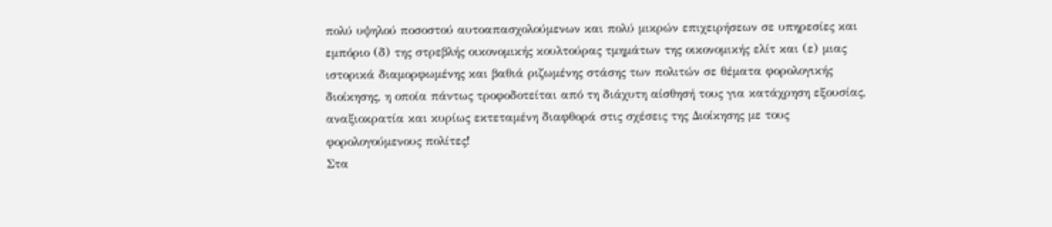πολύ υψηλού ποσοστού αυτοαπασχολούμενων και πολύ μικρών επιχειρήσεων σε υπηρεσίες και εμπόριο (δ) της στρεβλής οικονομικής κουλτούρας τμημάτων της οικονομικής ελίτ και (ε) μιας ιστορικά διαμορφωμένης και βαθιά ριζωμένης στάσης των πολιτών σε θέματα φορολογικής διοίκησης, η οποία πάντως τροφοδοτείται από τη διάχυτη αίσθησή τους για κατάχρηση εξουσίας, αναξιοκρατία και κυρίως εκτεταμένη διαφθορά στις σχέσεις της Διοίκησης με τους φορολογούμενους πολίτες!
Στα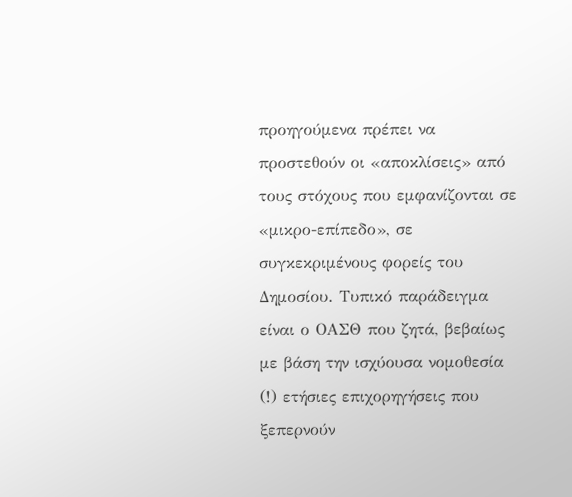προηγούμενα πρέπει να προστεθούν οι «αποκλίσεις» από τους στόχους που εμφανίζονται σε «μικρο-επίπεδο», σε συγκεκριμένους φορείς του Δημοσίου. Τυπικό παράδειγμα είναι ο ΟΑΣΘ που ζητά, βεβαίως με βάση την ισχύουσα νομοθεσία (!) ετήσιες επιχορηγήσεις που ξεπερνούν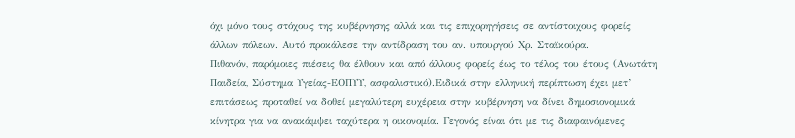όχι μόνο τους στόχους της κυβέρνησης αλλά και τις επιχορηγήσεις σε αντίστοιχους φορείς άλλων πόλεων. Αυτό προκάλεσε την αντίδραση του αν. υπουργού Χρ. Σταϊκούρα.
Πιθανόν, παρόμοιες πιέσεις θα έλθουν και από άλλους φορείς έως το τέλος του έτους (Ανωτάτη Παιδεία, Σύστημα Υγείας-ΕΟΠΥΥ, ασφαλιστικό).Ειδικά στην ελληνική περίπτωση έχει μετ’ επιτάσεως προταθεί να δοθεί μεγαλύτερη ευχέρεια στην κυβέρνηση να δίνει δημοσιονομικά κίνητρα για να ανακάμψει ταχύτερα η οικονομία. Γεγονός είναι ότι με τις διαφαινόμενες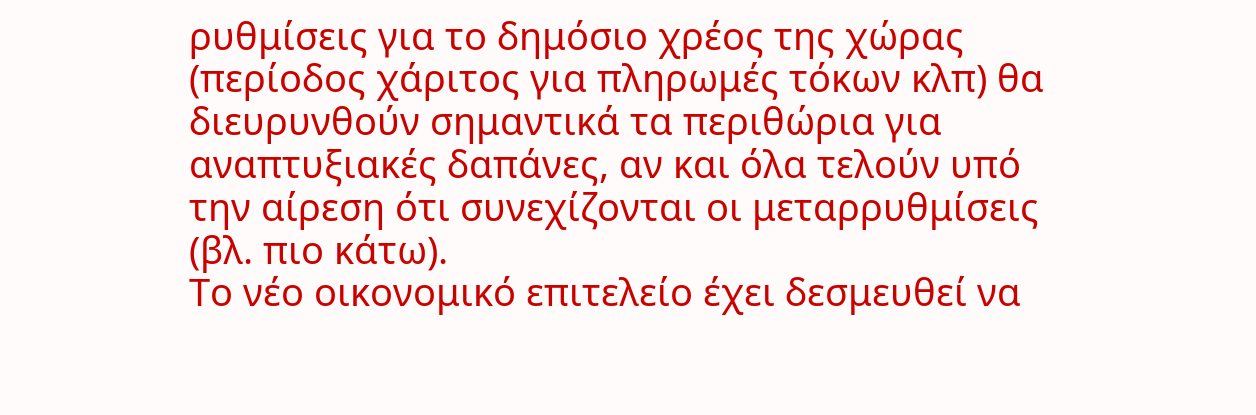ρυθμίσεις για το δημόσιο χρέος της χώρας (περίοδος χάριτος για πληρωμές τόκων κλπ) θα διευρυνθούν σημαντικά τα περιθώρια για αναπτυξιακές δαπάνες, αν και όλα τελούν υπό την αίρεση ότι συνεχίζονται οι μεταρρυθμίσεις (βλ. πιο κάτω).
Το νέο οικονομικό επιτελείο έχει δεσμευθεί να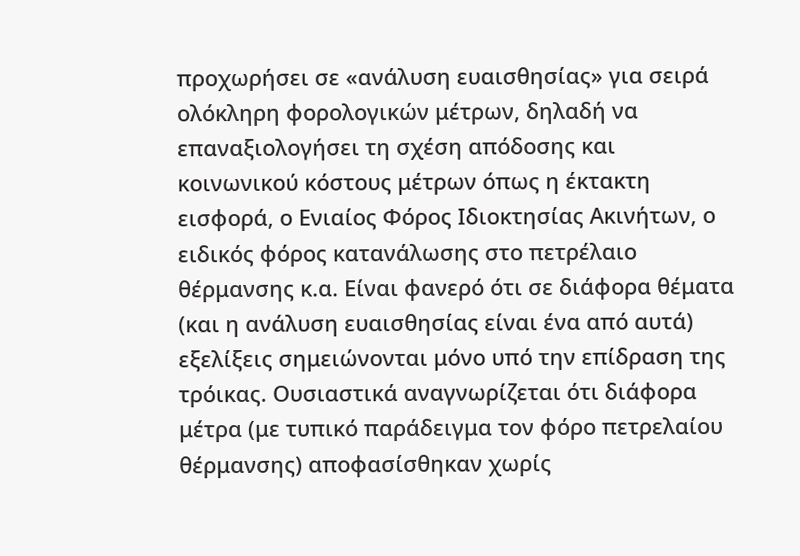προχωρήσει σε «ανάλυση ευαισθησίας» για σειρά ολόκληρη φορολογικών μέτρων, δηλαδή να επαναξιολογήσει τη σχέση απόδοσης και κοινωνικού κόστους μέτρων όπως η έκτακτη εισφορά, ο Ενιαίος Φόρος Ιδιοκτησίας Ακινήτων, ο ειδικός φόρος κατανάλωσης στο πετρέλαιο θέρμανσης κ.α. Είναι φανερό ότι σε διάφορα θέματα (και η ανάλυση ευαισθησίας είναι ένα από αυτά) εξελίξεις σημειώνονται μόνο υπό την επίδραση της τρόικας. Ουσιαστικά αναγνωρίζεται ότι διάφορα μέτρα (με τυπικό παράδειγμα τον φόρο πετρελαίου θέρμανσης) αποφασίσθηκαν χωρίς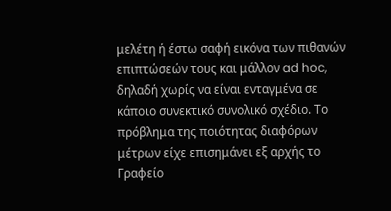μελέτη ή έστω σαφή εικόνα των πιθανών επιπτώσεών τους και μάλλον ad hoc, δηλαδή χωρίς να είναι ενταγμένα σε κάποιο συνεκτικό συνολικό σχέδιο. Το πρόβλημα της ποιότητας διαφόρων μέτρων είχε επισημάνει εξ αρχής το Γραφείο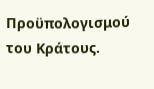Προϋπολογισμού του Κράτους.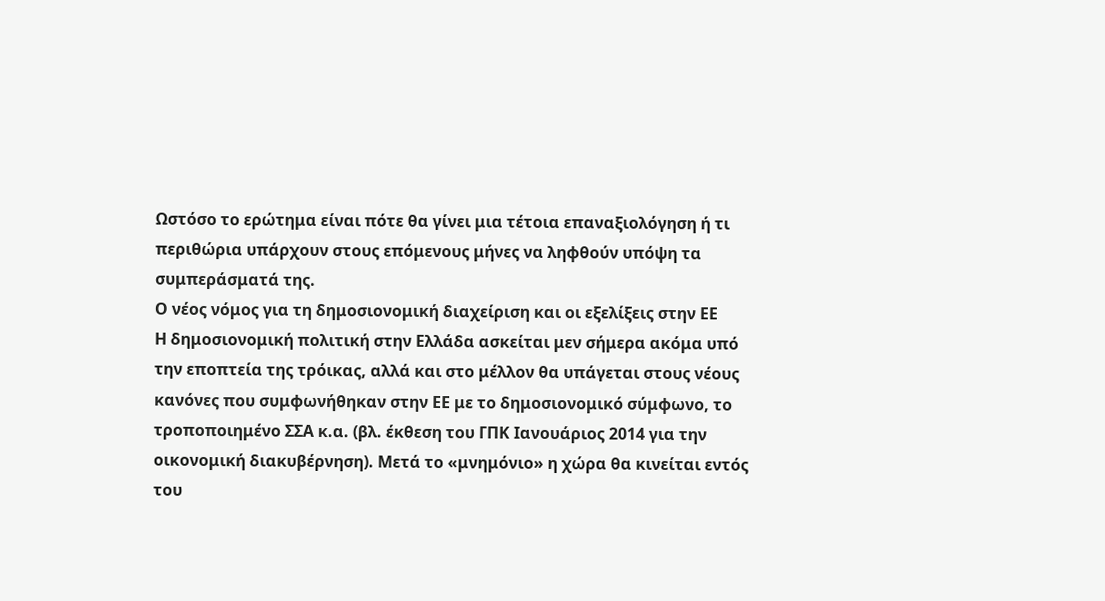Ωστόσο το ερώτημα είναι πότε θα γίνει μια τέτοια επαναξιολόγηση ή τι περιθώρια υπάρχουν στους επόμενους μήνες να ληφθούν υπόψη τα συμπεράσματά της.
Ο νέος νόμος για τη δημοσιονομική διαχείριση και οι εξελίξεις στην ΕΕ
Η δημοσιονομική πολιτική στην Ελλάδα ασκείται μεν σήμερα ακόμα υπό την εποπτεία της τρόικας, αλλά και στο μέλλον θα υπάγεται στους νέους κανόνες που συμφωνήθηκαν στην ΕΕ με το δημοσιονομικό σύμφωνο, το τροποποιημένο ΣΣΑ κ.α. (βλ. έκθεση του ΓΠΚ Ιανουάριος 2014 για την οικονομική διακυβέρνηση). Μετά το «μνημόνιο» η χώρα θα κινείται εντός του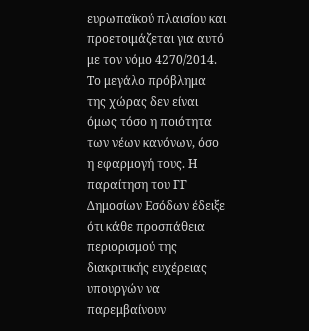ευρωπαϊκού πλαισίου και προετοιμάζεται για αυτό με τον νόμο 4270/2014.
Το μεγάλο πρόβλημα της χώρας δεν είναι όμως τόσο η ποιότητα των νέων κανόνων, όσο η εφαρμογή τους. Η παραίτηση του ΓΓ Δημοσίων Εσόδων έδειξε ότι κάθε προσπάθεια περιορισμού της διακριτικής ευχέρειας υπουργών να παρεμβαίνουν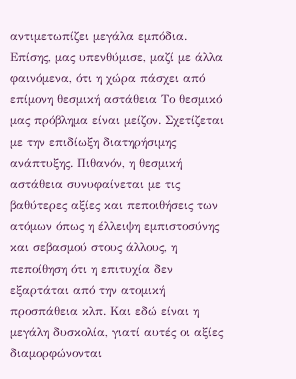αντιμετωπίζει μεγάλα εμπόδια. Επίσης, μας υπενθύμισε, μαζί με άλλα φαινόμενα, ότι η χώρα πάσχει από επίμονη θεσμική αστάθεια Το θεσμικό μας πρόβλημα είναι μείζον. Σχετίζεται με την επιδίωξη διατηρήσιμης ανάπτυξης. Πιθανόν, η θεσμική αστάθεια συνυφαίνεται με τις βαθύτερες αξίες και πεποιθήσεις των ατόμων όπως η έλλειψη εμπιστοσύνης και σεβασμού στους άλλους, η πεποίθηση ότι η επιτυχία δεν εξαρτάται από την ατομική προσπάθεια κλπ. Και εδώ είναι η μεγάλη δυσκολία, γιατί αυτές οι αξίες διαμορφώνονται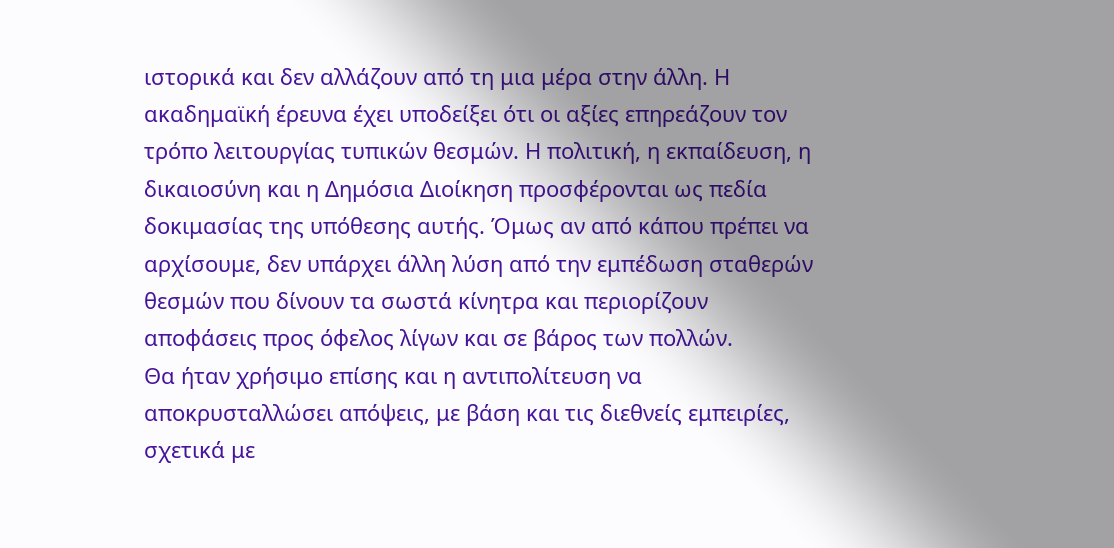ιστορικά και δεν αλλάζουν από τη μια μέρα στην άλλη. Η ακαδημαϊκή έρευνα έχει υποδείξει ότι οι αξίες επηρεάζουν τον τρόπο λειτουργίας τυπικών θεσμών. Η πολιτική, η εκπαίδευση, η δικαιοσύνη και η Δημόσια Διοίκηση προσφέρονται ως πεδία δοκιμασίας της υπόθεσης αυτής. Όμως αν από κάπου πρέπει να αρχίσουμε, δεν υπάρχει άλλη λύση από την εμπέδωση σταθερών θεσμών που δίνουν τα σωστά κίνητρα και περιορίζουν αποφάσεις προς όφελος λίγων και σε βάρος των πολλών.
Θα ήταν χρήσιμο επίσης και η αντιπολίτευση να αποκρυσταλλώσει απόψεις, με βάση και τις διεθνείς εμπειρίες, σχετικά με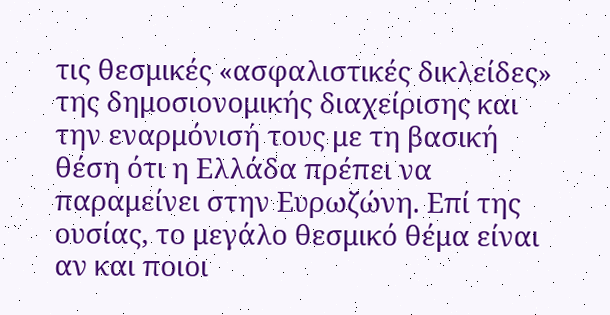τις θεσμικές «ασφαλιστικές δικλείδες» της δημοσιονομικής διαχείρισης και την εναρμόνισή τους με τη βασική θέση ότι η Ελλάδα πρέπει να παραμείνει στην Ευρωζώνη. Επί της ουσίας, το μεγάλο θεσμικό θέμα είναι αν και ποιοι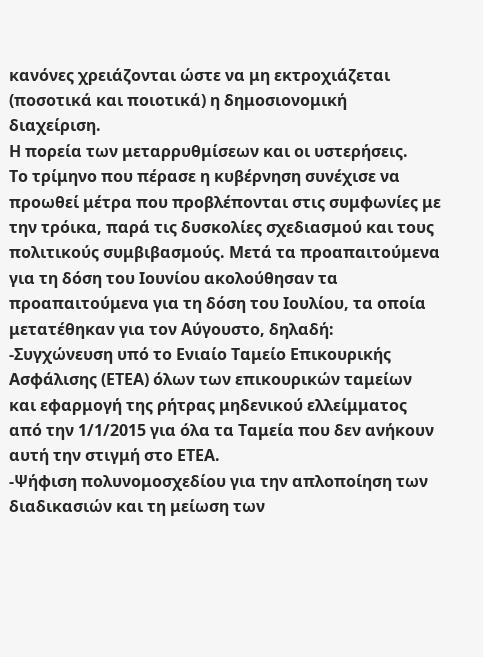κανόνες χρειάζονται ώστε να μη εκτροχιάζεται (ποσοτικά και ποιοτικά) η δημοσιονομική διαχείριση.
Η πορεία των μεταρρυθμίσεων και οι υστερήσεις.
Το τρίμηνο που πέρασε η κυβέρνηση συνέχισε να προωθεί μέτρα που προβλέπονται στις συμφωνίες με την τρόικα, παρά τις δυσκολίες σχεδιασμού και τους πολιτικούς συμβιβασμούς. Μετά τα προαπαιτούμενα για τη δόση του Ιουνίου ακολούθησαν τα προαπαιτούμενα για τη δόση του Ιουλίου, τα οποία μετατέθηκαν για τον Αύγουστο, δηλαδή:
-Συγχώνευση υπό το Ενιαίο Ταμείο Επικουρικής Ασφάλισης (ΕΤΕΑ) όλων των επικουρικών ταμείων και εφαρμογή της ρήτρας μηδενικού ελλείμματος από την 1/1/2015 για όλα τα Ταμεία που δεν ανήκουν αυτή την στιγμή στο ΕΤΕΑ.
-Ψήφιση πολυνομοσχεδίου για την απλοποίηση των διαδικασιών και τη μείωση των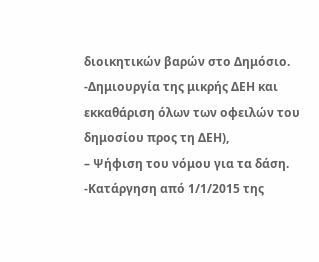διοικητικών βαρών στο Δημόσιο.
-Δημιουργία της μικρής ΔΕΗ και εκκαθάριση όλων των οφειλών του δημοσίου προς τη ΔΕΗ),
– Ψήφιση του νόμου για τα δάση.
-Κατάργηση από 1/1/2015 της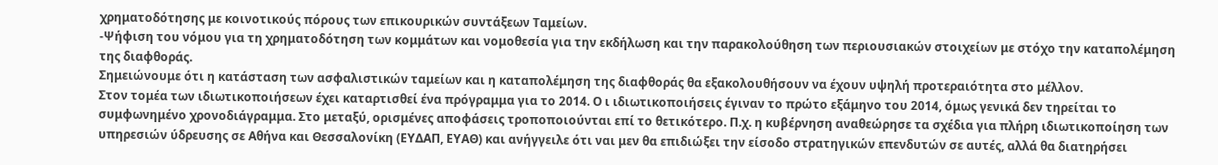χρηματοδότησης με κοινοτικούς πόρους των επικουρικών συντάξεων Ταμείων.
-Ψήφιση του νόμου για τη χρηματοδότηση των κομμάτων και νομοθεσία για την εκδήλωση και την παρακολούθηση των περιουσιακών στοιχείων με στόχο την καταπολέμηση της διαφθοράς.
Σημειώνουμε ότι η κατάσταση των ασφαλιστικών ταμείων και η καταπολέμηση της διαφθοράς θα εξακολουθήσουν να έχουν υψηλή προτεραιότητα στο μέλλον.
Στον τομέα των ιδιωτικοποιήσεων έχει καταρτισθεί ένα πρόγραμμα για το 2014. Ο ι ιδιωτικοποιήσεις έγιναν το πρώτο εξάμηνο του 2014, όμως γενικά δεν τηρείται το συμφωνημένο χρονοδιάγραμμα. Στο μεταξύ, ορισμένες αποφάσεις τροποποιούνται επί το θετικότερο. Π.χ. η κυβέρνηση αναθεώρησε τα σχέδια για πλήρη ιδιωτικοποίηση των υπηρεσιών ύδρευσης σε Αθήνα και Θεσσαλονίκη (ΕΥΔΑΠ, ΕΥΑΘ) και ανήγγειλε ότι ναι μεν θα επιδιώξει την είσοδο στρατηγικών επενδυτών σε αυτές, αλλά θα διατηρήσει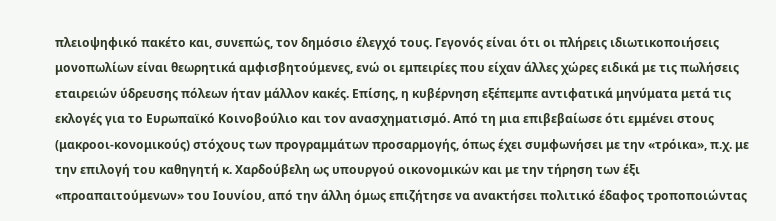πλειοψηφικό πακέτο και, συνεπώς, τον δημόσιο έλεγχό τους. Γεγονός είναι ότι οι πλήρεις ιδιωτικοποιήσεις μονοπωλίων είναι θεωρητικά αμφισβητούμενες, ενώ οι εμπειρίες που είχαν άλλες χώρες ειδικά με τις πωλήσεις εταιρειών ύδρευσης πόλεων ήταν μάλλον κακές. Επίσης, η κυβέρνηση εξέπεμπε αντιφατικά μηνύματα μετά τις εκλογές για το Ευρωπαϊκό Κοινοβούλιο και τον ανασχηματισμό. Από τη μια επιβεβαίωσε ότι εμμένει στους (μακροοι-κονομικούς) στόχους των προγραμμάτων προσαρμογής, όπως έχει συμφωνήσει με την «τρόικα», π.χ. με την επιλογή του καθηγητή κ. Χαρδούβελη ως υπουργού οικονομικών και με την τήρηση των έξι «προαπαιτούμενων» του Ιουνίου, από την άλλη όμως επιζήτησε να ανακτήσει πολιτικό έδαφος τροποποιώντας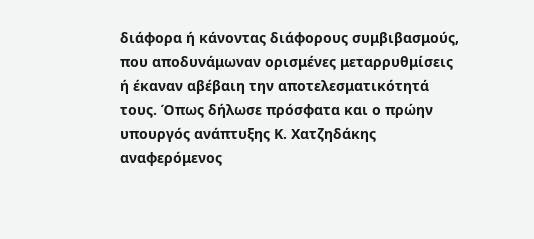διάφορα ή κάνοντας διάφορους συμβιβασμούς, που αποδυνάμωναν ορισμένες μεταρρυθμίσεις ή έκαναν αβέβαιη την αποτελεσματικότητά τους. Όπως δήλωσε πρόσφατα και ο πρώην υπουργός ανάπτυξης Κ. Χατζηδάκης αναφερόμενος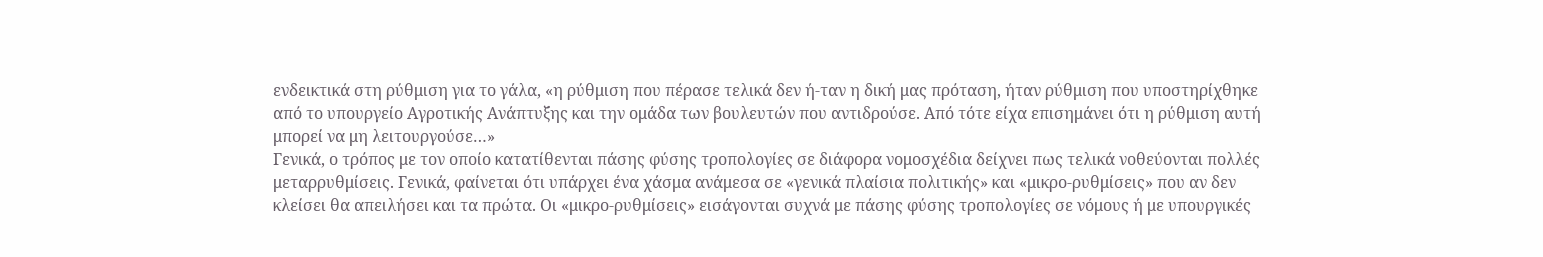ενδεικτικά στη ρύθμιση για το γάλα, «η ρύθμιση που πέρασε τελικά δεν ή-ταν η δική μας πρόταση, ήταν ρύθμιση που υποστηρίχθηκε από το υπουργείο Αγροτικής Ανάπτυξης και την ομάδα των βουλευτών που αντιδρούσε. Από τότε είχα επισημάνει ότι η ρύθμιση αυτή μπορεί να μη λειτουργούσε…»
Γενικά, ο τρόπος με τον οποίο κατατίθενται πάσης φύσης τροπολογίες σε διάφορα νομοσχέδια δείχνει πως τελικά νοθεύονται πολλές μεταρρυθμίσεις. Γενικά, φαίνεται ότι υπάρχει ένα χάσμα ανάμεσα σε «γενικά πλαίσια πολιτικής» και «μικρο-ρυθμίσεις» που αν δεν κλείσει θα απειλήσει και τα πρώτα. Οι «μικρο-ρυθμίσεις» εισάγονται συχνά με πάσης φύσης τροπολογίες σε νόμους ή με υπουργικές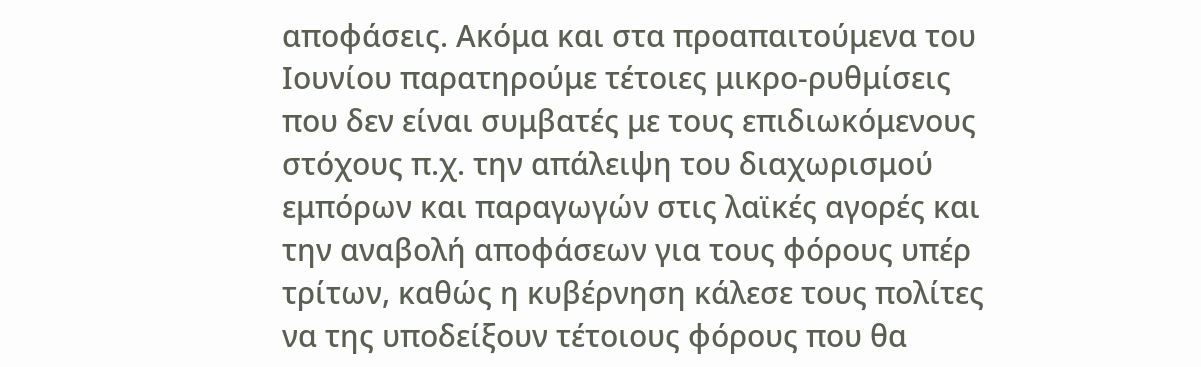αποφάσεις. Ακόμα και στα προαπαιτούμενα του Ιουνίου παρατηρούμε τέτοιες μικρο-ρυθμίσεις που δεν είναι συμβατές με τους επιδιωκόμενους στόχους π.χ. την απάλειψη του διαχωρισμού εμπόρων και παραγωγών στις λαϊκές αγορές και την αναβολή αποφάσεων για τους φόρους υπέρ τρίτων, καθώς η κυβέρνηση κάλεσε τους πολίτες να της υποδείξουν τέτοιους φόρους που θα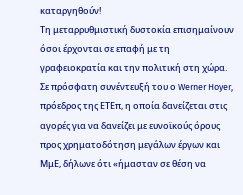καταργηθούν!
Τη μεταρρυθμιστική δυστοκία επισημαίνουν όσοι έρχονται σε επαφή με τη γραφειοκρατία και την πολιτική στη χώρα. Σε πρόσφατη συνέντευξή του ο Werner Hoyer, πρόεδρος της ΕΤΕπ, η οποία δανείζεται στις αγορές για να δανείζει με ευνοϊκούς όρους προς χρηματοδότηση μεγάλων έργων και ΜμΕ, δήλωνε ότι «ήμασταν σε θέση να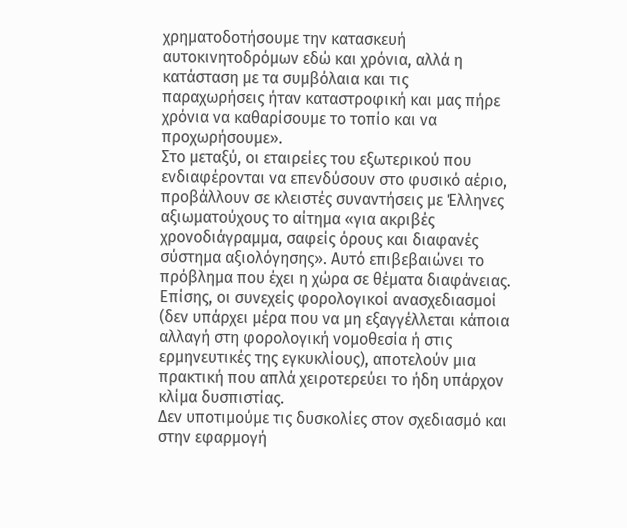χρηματοδοτήσουμε την κατασκευή αυτοκινητοδρόμων εδώ και χρόνια, αλλά η κατάσταση με τα συμβόλαια και τις παραχωρήσεις ήταν καταστροφική και μας πήρε χρόνια να καθαρίσουμε το τοπίο και να προχωρήσουμε».
Στο μεταξύ, οι εταιρείες του εξωτερικού που ενδιαφέρονται να επενδύσουν στο φυσικό αέριο, προβάλλουν σε κλειστές συναντήσεις με Έλληνες αξιωματούχους το αίτημα «για ακριβές χρονοδιάγραμμα, σαφείς όρους και διαφανές σύστημα αξιολόγησης». Αυτό επιβεβαιώνει το πρόβλημα που έχει η χώρα σε θέματα διαφάνειας.
Επίσης, οι συνεχείς φορολογικοί ανασχεδιασμοί (δεν υπάρχει μέρα που να μη εξαγγέλλεται κάποια αλλαγή στη φορολογική νομοθεσία ή στις ερμηνευτικές της εγκυκλίους), αποτελούν μια πρακτική που απλά χειροτερεύει το ήδη υπάρχον κλίμα δυσπιστίας.
Δεν υποτιμούμε τις δυσκολίες στον σχεδιασμό και στην εφαρμογή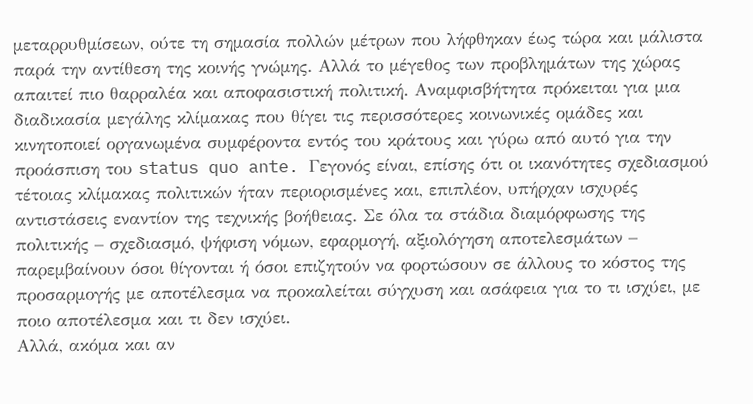μεταρρυθμίσεων, ούτε τη σημασία πολλών μέτρων που λήφθηκαν έως τώρα και μάλιστα παρά την αντίθεση της κοινής γνώμης. Αλλά το μέγεθος των προβλημάτων της χώρας απαιτεί πιο θαρραλέα και αποφασιστική πολιτική. Αναμφισβήτητα πρόκειται για μια διαδικασία μεγάλης κλίμακας που θίγει τις περισσότερες κοινωνικές ομάδες και κινητοποιεί οργανωμένα συμφέροντα εντός του κράτους και γύρω από αυτό για την προάσπιση του status quo ante. Γεγονός είναι, επίσης ότι οι ικανότητες σχεδιασμού τέτοιας κλίμακας πολιτικών ήταν περιορισμένες και, επιπλέον, υπήρχαν ισχυρές αντιστάσεις εναντίον της τεχνικής βοήθειας. Σε όλα τα στάδια διαμόρφωσης της πολιτικής – σχεδιασμό, ψήφιση νόμων, εφαρμογή, αξιολόγηση αποτελεσμάτων – παρεμβαίνουν όσοι θίγονται ή όσοι επιζητούν να φορτώσουν σε άλλους το κόστος της προσαρμογής με αποτέλεσμα να προκαλείται σύγχυση και ασάφεια για το τι ισχύει, με ποιο αποτέλεσμα και τι δεν ισχύει.
Αλλά, ακόμα και αν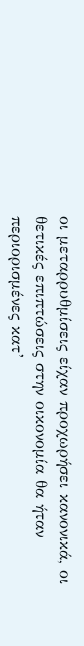οι μεταρρυθμίσεις είχαν προχωρήσει κανονικά, οι θετικές επιπτώσεις στην οικονομία θα ήταν περιορισμένες κατ’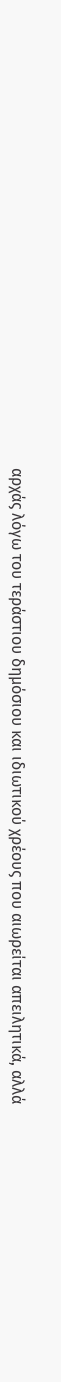αρχάς λόγω του τεράστιου δημόσιου και ιδιωτικού χρέους που αιωρείται απειλητικά, αλλά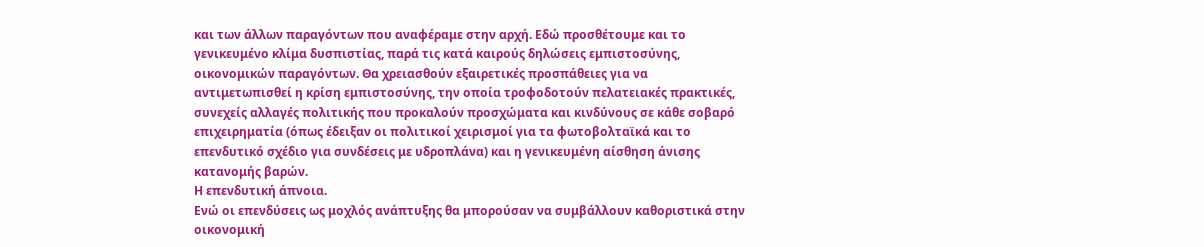και των άλλων παραγόντων που αναφέραμε στην αρχή. Εδώ προσθέτουμε και το γενικευμένο κλίμα δυσπιστίας, παρά τις κατά καιρούς δηλώσεις εμπιστοσύνης, οικονομικών παραγόντων. Θα χρειασθούν εξαιρετικές προσπάθειες για να αντιμετωπισθεί η κρίση εμπιστοσύνης, την οποία τροφοδοτούν πελατειακές πρακτικές, συνεχείς αλλαγές πολιτικής που προκαλούν προσχώματα και κινδύνους σε κάθε σοβαρό επιχειρηματία (όπως έδειξαν οι πολιτικοί χειρισμοί για τα φωτοβολταϊκά και το επενδυτικό σχέδιο για συνδέσεις με υδροπλάνα) και η γενικευμένη αίσθηση άνισης κατανομής βαρών.
Η επενδυτική άπνοια.
Ενώ οι επενδύσεις ως μοχλός ανάπτυξης θα μπορούσαν να συμβάλλουν καθοριστικά στην οικονομική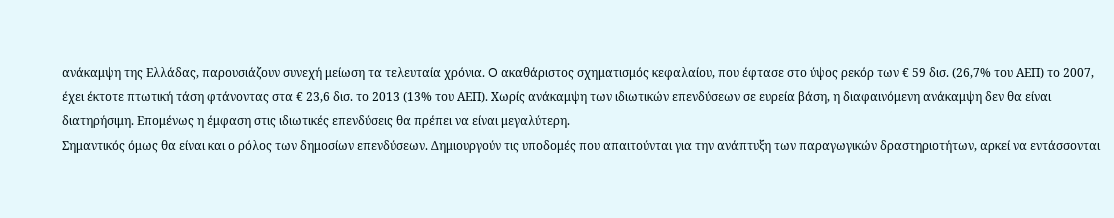ανάκαμψη της Ελλάδας, παρουσιάζουν συνεχή μείωση τα τελευταία χρόνια. O ακαθάριστος σχηματισμός κεφαλαίου, που έφτασε στο ύψος ρεκόρ των € 59 δισ. (26,7% του ΑΕΠ) το 2007, έχει έκτοτε πτωτική τάση φτάνοντας στα € 23,6 δισ. το 2013 (13% του ΑΕΠ). Χωρίς ανάκαμψη των ιδιωτικών επενδύσεων σε ευρεία βάση, η διαφαινόμενη ανάκαμψη δεν θα είναι διατηρήσιμη. Επομένως η έμφαση στις ιδιωτικές επενδύσεις θα πρέπει να είναι μεγαλύτερη.
Σημαντικός όμως θα είναι και ο ρόλος των δημοσίων επενδύσεων. Δημιουργούν τις υποδομές που απαιτούνται για την ανάπτυξη των παραγωγικών δραστηριοτήτων, αρκεί να εντάσσονται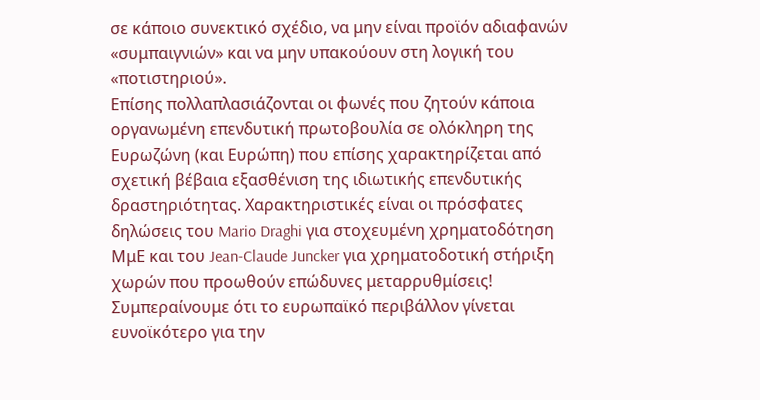σε κάποιο συνεκτικό σχέδιο, να μην είναι προϊόν αδιαφανών «συμπαιγνιών» και να μην υπακούουν στη λογική του «ποτιστηριού».
Επίσης πολλαπλασιάζονται οι φωνές που ζητούν κάποια οργανωμένη επενδυτική πρωτοβουλία σε ολόκληρη της Ευρωζώνη (και Ευρώπη) που επίσης χαρακτηρίζεται από σχετική βέβαια εξασθένιση της ιδιωτικής επενδυτικής δραστηριότητας. Χαρακτηριστικές είναι οι πρόσφατες δηλώσεις του Mario Draghi για στοχευμένη χρηματοδότηση ΜμΕ και του Jean-Claude Juncker για χρηματοδοτική στήριξη χωρών που προωθούν επώδυνες μεταρρυθμίσεις! Συμπεραίνουμε ότι το ευρωπαϊκό περιβάλλον γίνεται ευνοϊκότερο για την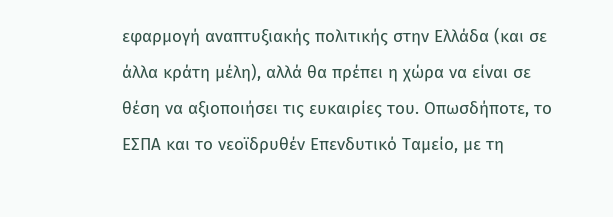εφαρμογή αναπτυξιακής πολιτικής στην Ελλάδα (και σε άλλα κράτη μέλη), αλλά θα πρέπει η χώρα να είναι σε θέση να αξιοποιήσει τις ευκαιρίες του. Οπωσδήποτε, το ΕΣΠΑ και το νεοϊδρυθέν Επενδυτικό Ταμείο, με τη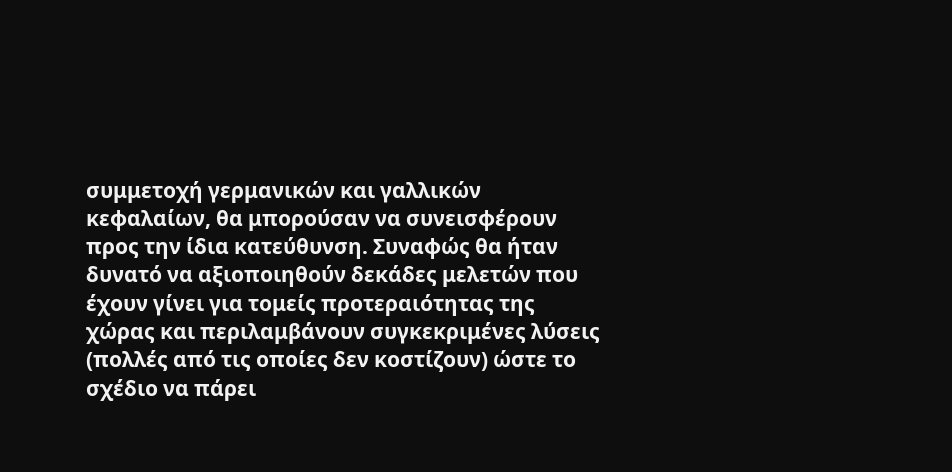συμμετοχή γερμανικών και γαλλικών κεφαλαίων, θα μπορούσαν να συνεισφέρουν προς την ίδια κατεύθυνση. Συναφώς θα ήταν δυνατό να αξιοποιηθούν δεκάδες μελετών που έχουν γίνει για τομείς προτεραιότητας της χώρας και περιλαμβάνουν συγκεκριμένες λύσεις (πολλές από τις οποίες δεν κοστίζουν) ώστε το σχέδιο να πάρει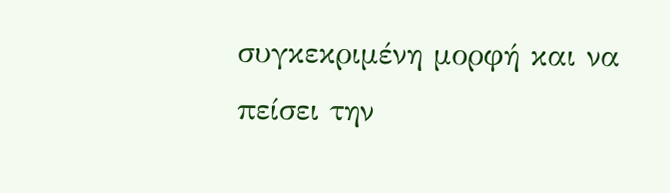συγκεκριμένη μορφή και να πείσει την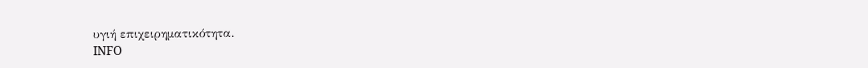υγιή επιχειρηματικότητα.
INFO